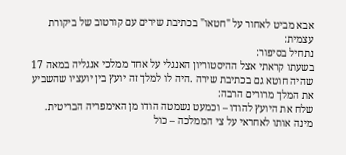אבא מביט לאחור על "חטאו" בכתיבת שירים עם קורטוב של ביקורת עצמית:
נתחיל בסיפור:
בשעתו קראתי אצל ההיסטוריון האנגלי על אחד ממלכי אנגליה במאה 17 שהיה חוטא גם בכתיבת שירה .היה לו למלך זה יועץ בין יועציו שהשביע את המלך מרורים הרבה:
שלח את היועץ להודו – וכמעט נשמטה הודו מן האימפריה הבריטית.
מינה אותו לאחראי על צי הממלכה – כול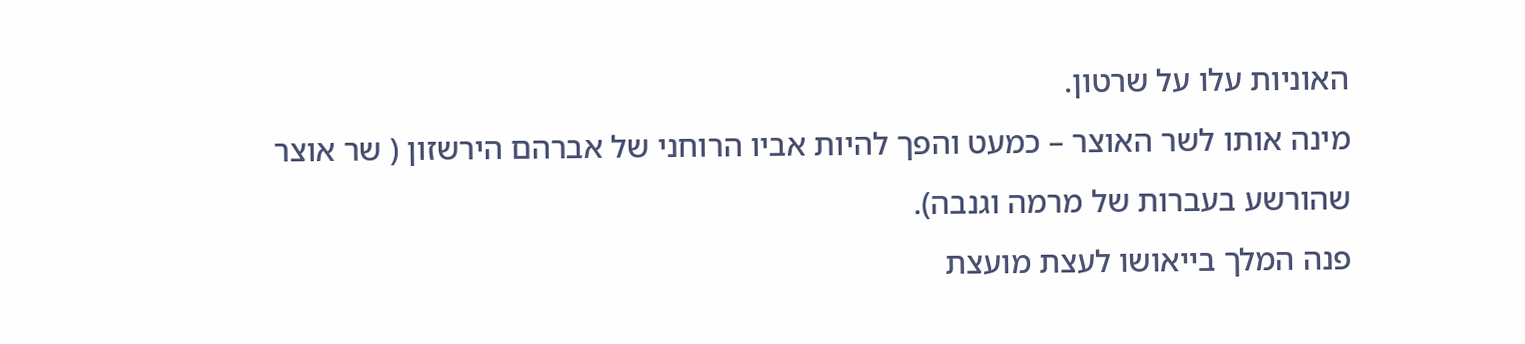האוניות עלו על שרטון.
מינה אותו לשר האוצר – כמעט והפך להיות אביו הרוחני של אברהם הירשזון ( שר אוצר שהורשע בעברות של מרמה וגנבה).
פנה המלך בייאושו לעצת מועצת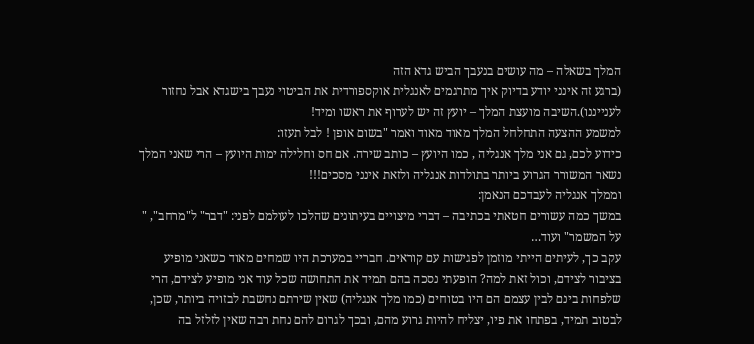המלך בשאלה – מה עושים בנעבך הביש גדא הזה
(ברגע זה אינני יודע בדיוק איך מתרגמים לאנגלית אוקספורדית את הביטוי נעבך בישגדא אבל נחזור לענייננו).השיבה מועצת המלך – יועץ זה יש לערוף את ראשו ומיד!
למשמע ההצעה התחלחל המלך מאוד מאוד ואמר "בשום אופן ! לבל תעזו:
כידוע לכם, גם אני מלך אנגליה , כמו היועץ – כותב שירה. אם חס וחלילה ימות היועץ – הרי שאני המלך נשאר המשורר הגרוע ביותר בתולדות אנגליה ולזאת אינני מסכים!!!
וממלך אנגליה לעבדכם הנאמן:
במשך כמה עשורים חטאתי בכתיבה – דברי מיצויים בעיתונים שהלכו לעולמם לפני: "דבר" ל"מרחב", " על המשמר" ועוד…
עקב כך, לעיתים הייתי מוזמן לפגישות עם קוראים. חבריי במערכת היו שמחים מאוד כשאני מופיע בציבור לצידם, וכול זאת למה? הופעתי נסכה בהם תמיד את התחושה שכל עוד אני מופיע לצידם, הרי שלפחות בינם לבין עצמם הם היו בטוחים (כמו מלך אנגליה) שאין שירתם נחשבת לבזויה ביותר, שכן, לבטוב תמיד, בפתחו את פיו, יצליח להיות גרוע מהם, ובכך לגרום להם נחת רבה שאין לזלזל בה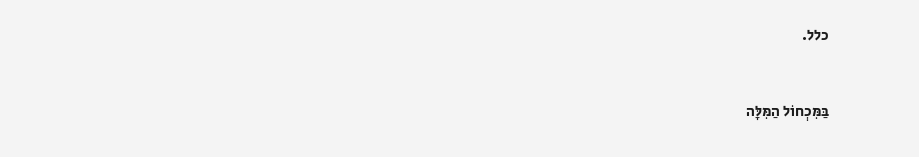כלל.


בַּמִּכְחוֹל הַמִּלָּה